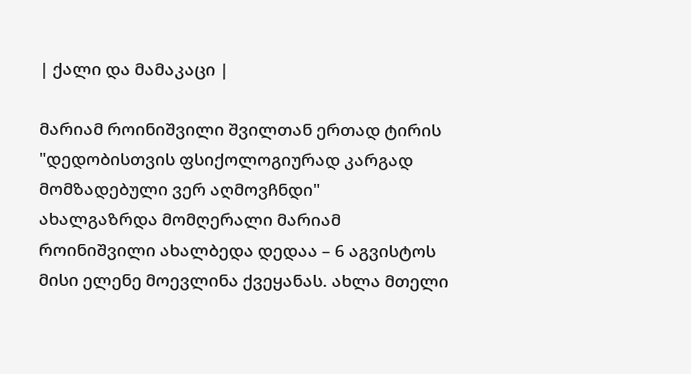| ქალი და მამაკაცი |

მარიამ როინიშვილი შვილთან ერთად ტირის
"დედობისთვის ფსიქოლოგიურად კარგად მომზადებული ვერ აღმოვჩნდი"
ახალგაზრდა მომღერალი მარიამ როინიშვილი ახალბედა დედაა – 6 აგვისტოს მისი ელენე მოევლინა ქვეყანას. ახლა მთელი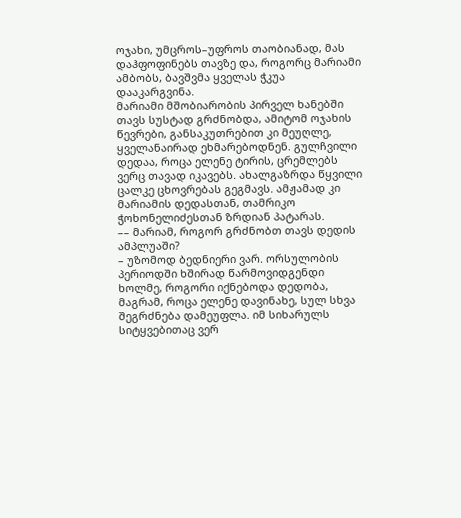ოჯახი, უმცროს–უფროს თაობიანად, მას დაჰფოფინებს თავზე და, როგორც მარიამი ამბობს, ბავშვმა ყველას ჭკუა დააკარგვინა.
მარიამი მშობიარობის პირველ ხანებში თავს სუსტად გრძნობდა, ამიტომ ოჯახის წევრები, განსაკუთრებით კი მეუღლე, ყველანაირად ეხმარებოდნენ. გულჩვილი დედაა, როცა ელენე ტირის, ცრემლებს ვერც თავად იკავებს. ახალგაზრდა წყვილი ცალკე ცხოვრებას გეგმავს. ამჟამად კი მარიამის დედასთან, თამრიკო ჭოხონელიძესთან ზრდიან პატარას.
–– მარიამ, როგორ გრძნობთ თავს დედის ამპლუაში?
– უზომოდ ბედნიერი ვარ. ორსულობის პერიოდში ხშირად წარმოვიდგენდი ხოლმე, როგორი იქნებოდა დედობა, მაგრამ, როცა ელენე დავინახე, სულ სხვა შეგრძნება დამეუფლა. იმ სიხარულს სიტყვებითაც ვერ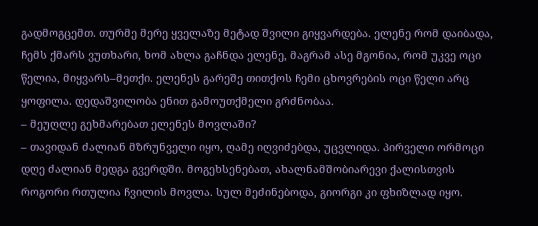გადმოგცემთ. თურმე მერე ყველაზე მეტად შვილი გიყვარდება. ელენე რომ დაიბადა, ჩემს ქმარს ვუთხარი, ხომ ახლა გაჩნდა ელენე, მაგრამ ასე მგონია, რომ უკვე ოცი წელია, მიყვარს–მეთქი. ელენეს გარეშე თითქოს ჩემი ცხოვრების ოცი წელი არც ყოფილა. დედაშვილობა ენით გამოუთქმელი გრძნობაა.
– მეუღლე გეხმარებათ ელენეს მოვლაში?
– თავიდან ძალიან მზრუნველი იყო, ღამე იღვიძებდა, უცვლიდა. პირველი ორმოცი დღე ძალიან მედგა გვერდში. მოგეხსენებათ, ახალნამშობიარევი ქალისთვის როგორი რთულია ჩვილის მოვლა. სულ მეძინებოდა, გიორგი კი ფხიზლად იყო.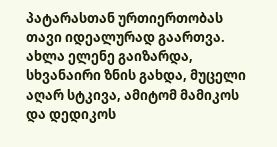პატარასთან ურთიერთობას თავი იდეალურად გაართვა. ახლა ელენე გაიზარდა, სხვანაირი ზნის გახდა, მუცელი აღარ სტკივა, ამიტომ მამიკოს და დედიკოს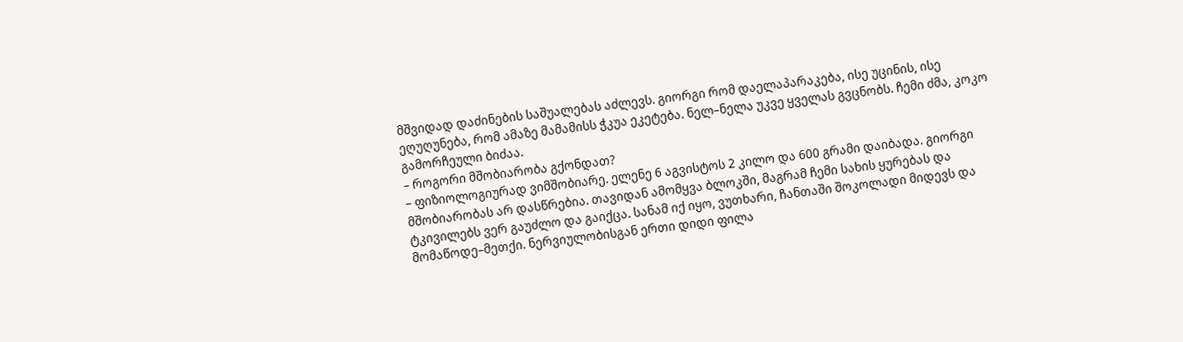მშვიდად დაძინების საშუალებას აძლევს. გიორგი რომ დაელაპარაკება, ისე უცინის, ისე ეღუღუნება, რომ ამაზე მამამისს ჭკუა ეკეტება. ნელ–ნელა უკვე ყველას გვცნობს. ჩემი ძმა, კოკო გამორჩეული ბიძაა.
– როგორი მშობიარობა გქონდათ?
– ფიზიოლოგიურად ვიმშობიარე. ელენე 6 აგვისტოს 2 კილო და 600 გრამი დაიბადა. გიორგი მშობიარობას არ დასწრებია. თავიდან ამომყვა ბლოკში, მაგრამ ჩემი სახის ყურებას და ტკივილებს ვერ გაუძლო და გაიქცა. სანამ იქ იყო, ვუთხარი, ჩანთაში შოკოლადი მიდევს და მომაწოდე–მეთქი. ნერვიულობისგან ერთი დიდი ფილა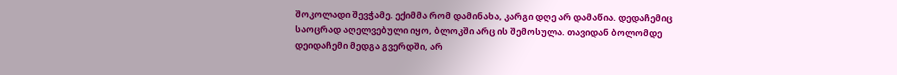შოკოლადი შევჭამე. ექიმმა რომ დამინახა, კარგი დღე არ დამაწია. დედაჩემიც საოცრად აღელვებული იყო, ბლოკში არც ის შემოსულა. თავიდან ბოლომდე დეიდაჩემი მედგა გვერდში, არ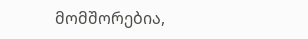მომშორებია,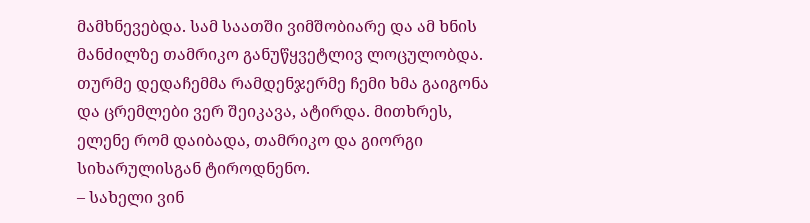მამხნევებდა. სამ საათში ვიმშობიარე და ამ ხნის მანძილზე თამრიკო განუწყვეტლივ ლოცულობდა. თურმე დედაჩემმა რამდენჯერმე ჩემი ხმა გაიგონა და ცრემლები ვერ შეიკავა, ატირდა. მითხრეს, ელენე რომ დაიბადა, თამრიკო და გიორგი სიხარულისგან ტიროდნენო.
– სახელი ვინ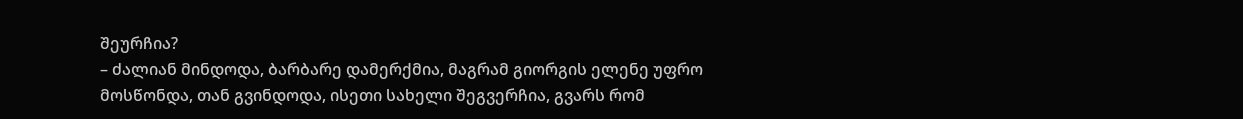შეურჩია?
– ძალიან მინდოდა, ბარბარე დამერქმია, მაგრამ გიორგის ელენე უფრო მოსწონდა, თან გვინდოდა, ისეთი სახელი შეგვერჩია, გვარს რომ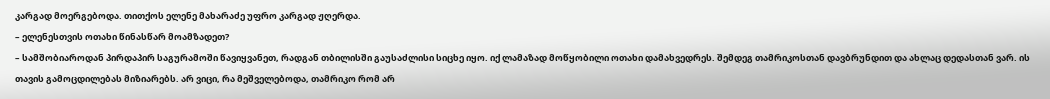კარგად მოერგებოდა. თითქოს ელენე მახარაძე უფრო კარგად ჟღერდა.
– ელენესთვის ოთახი წინასწარ მოამზადეთ?
– სამშობიაროდან პირდაპირ საგურამოში წავიყვანეთ, რადგან თბილისში გაუსაძლისი სიცხე იყო. იქ ლამაზად მოწყობილი ოთახი დამახვედრეს. შემდეგ თამრიკოსთან დავბრუნდით და ახლაც დედასთან ვარ. ის თავის გამოცდილებას მიზიარებს. არ ვიცი, რა მეშველებოდა, თამრიკო რომ არ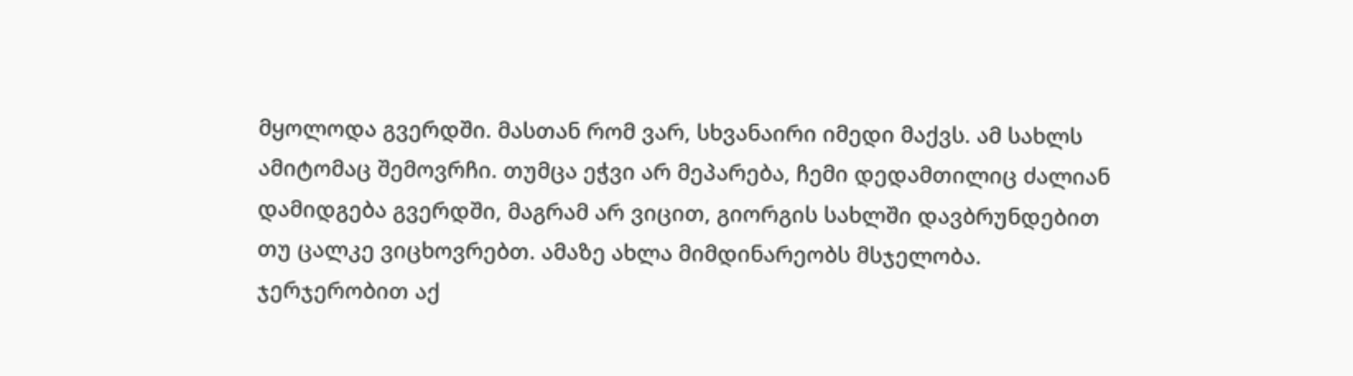მყოლოდა გვერდში. მასთან რომ ვარ, სხვანაირი იმედი მაქვს. ამ სახლს ამიტომაც შემოვრჩი. თუმცა ეჭვი არ მეპარება, ჩემი დედამთილიც ძალიან დამიდგება გვერდში, მაგრამ არ ვიცით, გიორგის სახლში დავბრუნდებით თუ ცალკე ვიცხოვრებთ. ამაზე ახლა მიმდინარეობს მსჯელობა. ჯერჯერობით აქ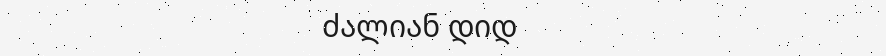ძალიან დიდ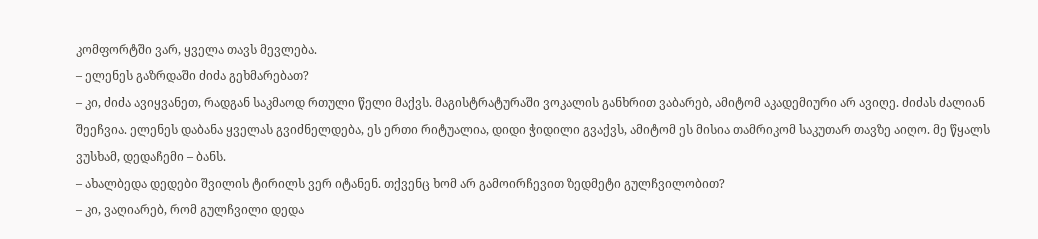კომფორტში ვარ, ყველა თავს მევლება.
– ელენეს გაზრდაში ძიძა გეხმარებათ?
– კი, ძიძა ავიყვანეთ, რადგან საკმაოდ რთული წელი მაქვს. მაგისტრატურაში ვოკალის განხრით ვაბარებ, ამიტომ აკადემიური არ ავიღე. ძიძას ძალიან შეეჩვია. ელენეს დაბანა ყველას გვიძნელდება, ეს ერთი რიტუალია, დიდი ჭიდილი გვაქვს, ამიტომ ეს მისია თამრიკომ საკუთარ თავზე აიღო. მე წყალს ვუსხამ, დედაჩემი – ბანს.
– ახალბედა დედები შვილის ტირილს ვერ იტანენ. თქვენც ხომ არ გამოირჩევით ზედმეტი გულჩვილობით?
– კი, ვაღიარებ, რომ გულჩვილი დედა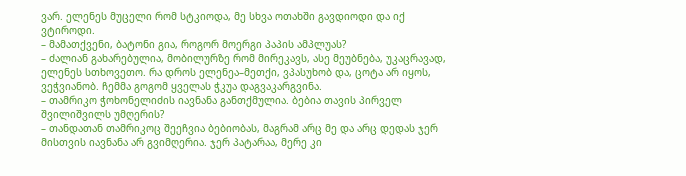ვარ. ელენეს მუცელი რომ სტკიოდა, მე სხვა ოთახში გავდიოდი და იქ ვტიროდი.
– მამათქვენი, ბატონი გია, როგორ მოერგი პაპის ამპლუას?
– ძალიან გახარებულია, მობილურზე რომ მირეკავს, ასე მეუბნება, უკაცრავად, ელენეს სთხოვეთო. რა დროს ელენეა–მეთქი, ვპასუხობ და, ცოტა არ იყოს, ვეჭვიანობ. ჩემმა გოგომ ყველას ჭკუა დაგვაკარგვინა.
– თამრიკო ჭოხონელიძის იავნანა განთქმულია. ბებია თავის პირველ შვილიშვილს უმღერის?
– თანდათან თამრიკოც შეეჩვია ბებიობას, მაგრამ არც მე და არც დედას ჯერ მისთვის იავნანა არ გვიმღერია. ჯერ პატარაა, მერე კი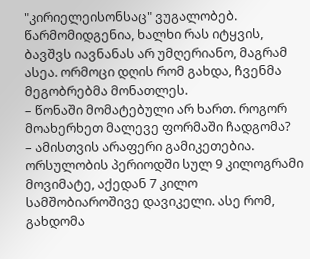"კირიელეისონსაც" ვუგალობებ. წარმომიდგენია, ხალხი რას იტყვის, ბავშვს იავნანას არ უმღერიანო, მაგრამ ასეა. ორმოცი დღის რომ გახდა, ჩვენმა მეგობრებმა მონათლეს.
– წონაში მომატებული არ ხართ. როგორ მოახერხეთ მალევე ფორმაში ჩადგომა?
– ამისთვის არაფერი გამიკეთებია. ორსულობის პერიოდში სულ 9 კილოგრამი მოვიმატე, აქედან 7 კილო სამშობიაროშივე დავიკელი. ასე რომ, გახდომა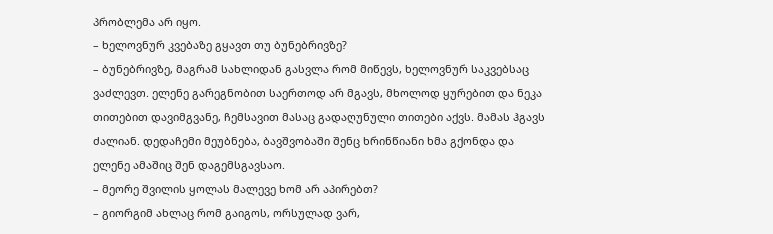პრობლემა არ იყო.
– ხელოვნურ კვებაზე გყავთ თუ ბუნებრივზე?
– ბუნებრივზე, მაგრამ სახლიდან გასვლა რომ მიწევს, ხელოვნურ საკვებსაც ვაძლევთ. ელენე გარეგნობით საერთოდ არ მგავს, მხოლოდ ყურებით და ნეკა თითებით დავიმგვანე, ჩემსავით მასაც გადაღუნული თითები აქვს. მამას ჰგავს ძალიან. დედაჩემი მეუბნება, ბავშვობაში შენც ხრინწიანი ხმა გქონდა და ელენე ამაშიც შენ დაგემსგავსაო.
– მეორე შვილის ყოლას მალევე ხომ არ აპირებთ?
– გიორგიმ ახლაც რომ გაიგოს, ორსულად ვარ,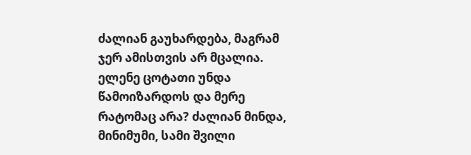ძალიან გაუხარდება, მაგრამ ჯერ ამისთვის არ მცალია. ელენე ცოტათი უნდა წამოიზარდოს და მერე რატომაც არა? ძალიან მინდა, მინიმუმი, სამი შვილი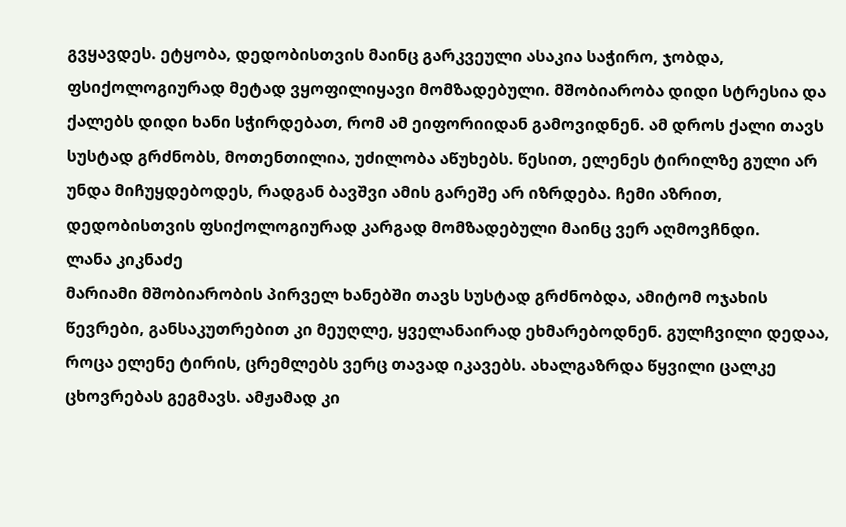გვყავდეს. ეტყობა, დედობისთვის მაინც გარკვეული ასაკია საჭირო, ჯობდა, ფსიქოლოგიურად მეტად ვყოფილიყავი მომზადებული. მშობიარობა დიდი სტრესია და ქალებს დიდი ხანი სჭირდებათ, რომ ამ ეიფორიიდან გამოვიდნენ. ამ დროს ქალი თავს სუსტად გრძნობს, მოთენთილია, უძილობა აწუხებს. წესით, ელენეს ტირილზე გული არ უნდა მიჩუყდებოდეს, რადგან ბავშვი ამის გარეშე არ იზრდება. ჩემი აზრით, დედობისთვის ფსიქოლოგიურად კარგად მომზადებული მაინც ვერ აღმოვჩნდი.
ლანა კიკნაძე
მარიამი მშობიარობის პირველ ხანებში თავს სუსტად გრძნობდა, ამიტომ ოჯახის წევრები, განსაკუთრებით კი მეუღლე, ყველანაირად ეხმარებოდნენ. გულჩვილი დედაა, როცა ელენე ტირის, ცრემლებს ვერც თავად იკავებს. ახალგაზრდა წყვილი ცალკე ცხოვრებას გეგმავს. ამჟამად კი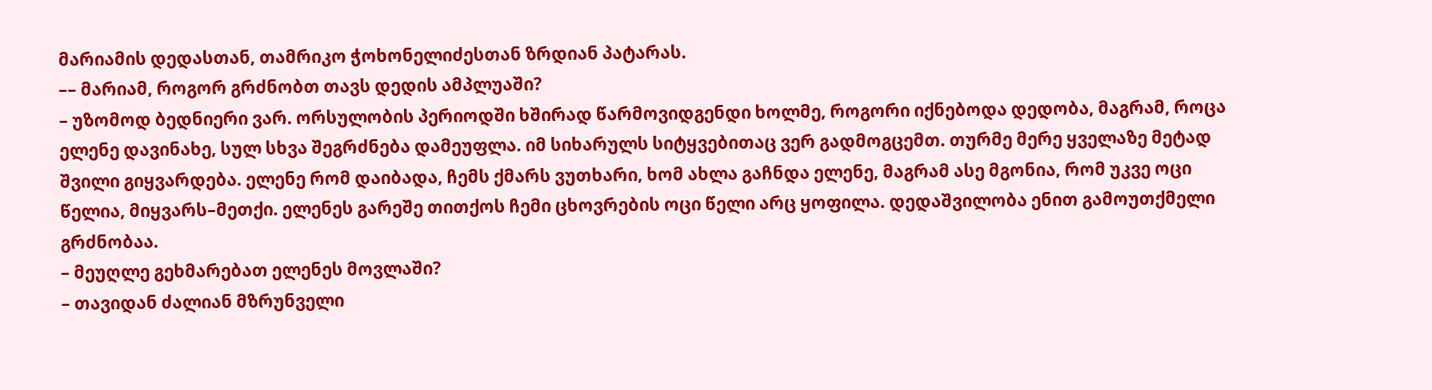მარიამის დედასთან, თამრიკო ჭოხონელიძესთან ზრდიან პატარას.
–– მარიამ, როგორ გრძნობთ თავს დედის ამპლუაში?
– უზომოდ ბედნიერი ვარ. ორსულობის პერიოდში ხშირად წარმოვიდგენდი ხოლმე, როგორი იქნებოდა დედობა, მაგრამ, როცა ელენე დავინახე, სულ სხვა შეგრძნება დამეუფლა. იმ სიხარულს სიტყვებითაც ვერ გადმოგცემთ. თურმე მერე ყველაზე მეტად შვილი გიყვარდება. ელენე რომ დაიბადა, ჩემს ქმარს ვუთხარი, ხომ ახლა გაჩნდა ელენე, მაგრამ ასე მგონია, რომ უკვე ოცი წელია, მიყვარს–მეთქი. ელენეს გარეშე თითქოს ჩემი ცხოვრების ოცი წელი არც ყოფილა. დედაშვილობა ენით გამოუთქმელი გრძნობაა.
– მეუღლე გეხმარებათ ელენეს მოვლაში?
– თავიდან ძალიან მზრუნველი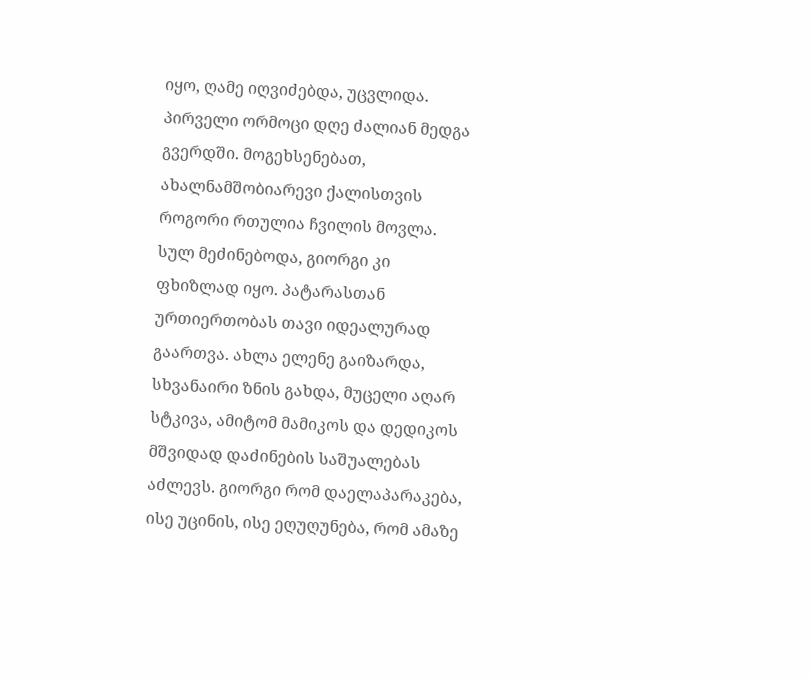იყო, ღამე იღვიძებდა, უცვლიდა. პირველი ორმოცი დღე ძალიან მედგა გვერდში. მოგეხსენებათ, ახალნამშობიარევი ქალისთვის როგორი რთულია ჩვილის მოვლა. სულ მეძინებოდა, გიორგი კი ფხიზლად იყო. პატარასთან ურთიერთობას თავი იდეალურად გაართვა. ახლა ელენე გაიზარდა, სხვანაირი ზნის გახდა, მუცელი აღარ სტკივა, ამიტომ მამიკოს და დედიკოს მშვიდად დაძინების საშუალებას აძლევს. გიორგი რომ დაელაპარაკება, ისე უცინის, ისე ეღუღუნება, რომ ამაზე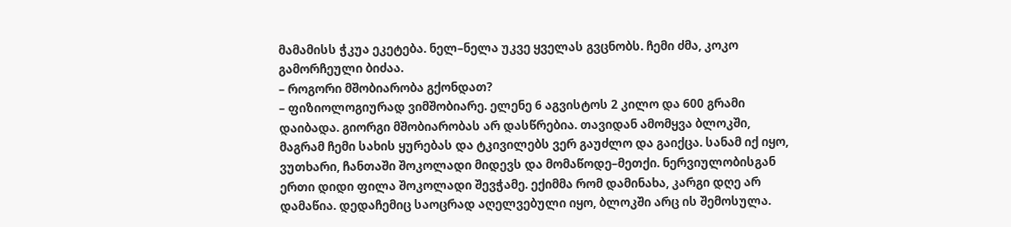მამამისს ჭკუა ეკეტება. ნელ–ნელა უკვე ყველას გვცნობს. ჩემი ძმა, კოკო გამორჩეული ბიძაა.
– როგორი მშობიარობა გქონდათ?
– ფიზიოლოგიურად ვიმშობიარე. ელენე 6 აგვისტოს 2 კილო და 600 გრამი დაიბადა. გიორგი მშობიარობას არ დასწრებია. თავიდან ამომყვა ბლოკში, მაგრამ ჩემი სახის ყურებას და ტკივილებს ვერ გაუძლო და გაიქცა. სანამ იქ იყო, ვუთხარი, ჩანთაში შოკოლადი მიდევს და მომაწოდე–მეთქი. ნერვიულობისგან ერთი დიდი ფილა შოკოლადი შევჭამე. ექიმმა რომ დამინახა, კარგი დღე არ დამაწია. დედაჩემიც საოცრად აღელვებული იყო, ბლოკში არც ის შემოსულა.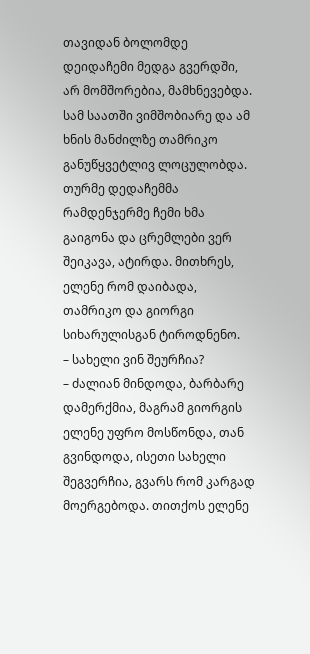თავიდან ბოლომდე დეიდაჩემი მედგა გვერდში, არ მომშორებია, მამხნევებდა. სამ საათში ვიმშობიარე და ამ ხნის მანძილზე თამრიკო განუწყვეტლივ ლოცულობდა. თურმე დედაჩემმა რამდენჯერმე ჩემი ხმა გაიგონა და ცრემლები ვერ შეიკავა, ატირდა. მითხრეს, ელენე რომ დაიბადა, თამრიკო და გიორგი სიხარულისგან ტიროდნენო.
– სახელი ვინ შეურჩია?
– ძალიან მინდოდა, ბარბარე დამერქმია, მაგრამ გიორგის ელენე უფრო მოსწონდა, თან გვინდოდა, ისეთი სახელი შეგვერჩია, გვარს რომ კარგად მოერგებოდა. თითქოს ელენე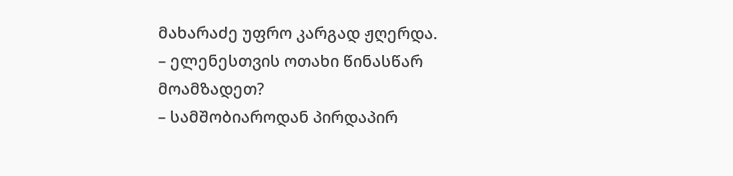მახარაძე უფრო კარგად ჟღერდა.
– ელენესთვის ოთახი წინასწარ მოამზადეთ?
– სამშობიაროდან პირდაპირ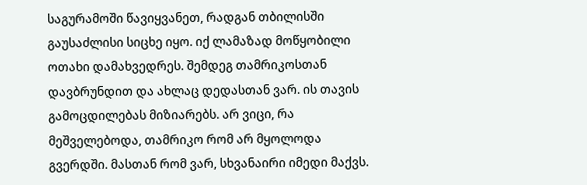საგურამოში წავიყვანეთ, რადგან თბილისში გაუსაძლისი სიცხე იყო. იქ ლამაზად მოწყობილი ოთახი დამახვედრეს. შემდეგ თამრიკოსთან დავბრუნდით და ახლაც დედასთან ვარ. ის თავის გამოცდილებას მიზიარებს. არ ვიცი, რა მეშველებოდა, თამრიკო რომ არ მყოლოდა გვერდში. მასთან რომ ვარ, სხვანაირი იმედი მაქვს.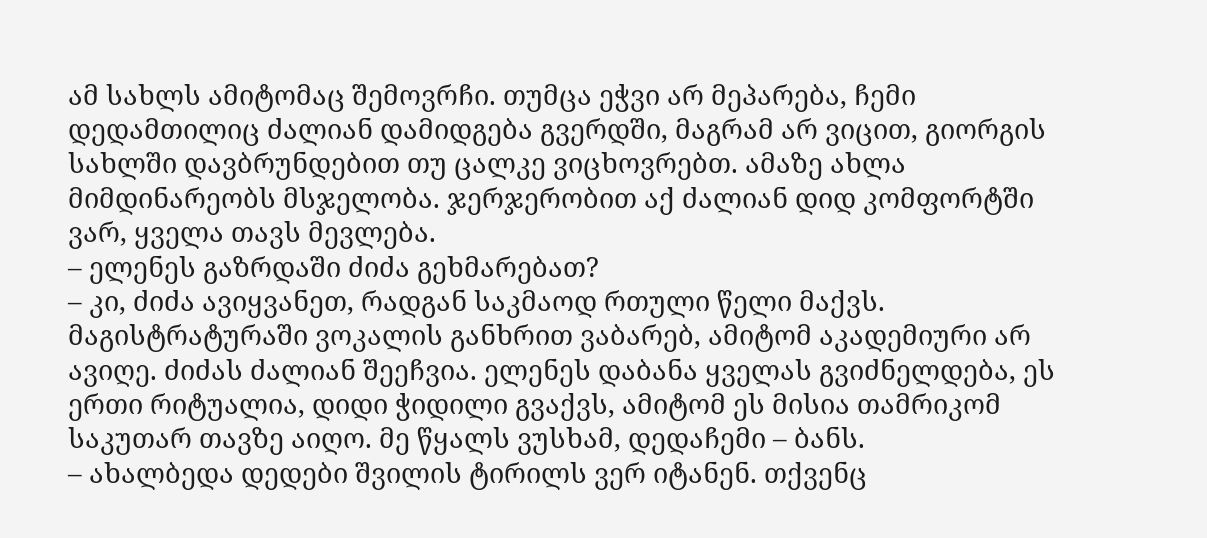ამ სახლს ამიტომაც შემოვრჩი. თუმცა ეჭვი არ მეპარება, ჩემი დედამთილიც ძალიან დამიდგება გვერდში, მაგრამ არ ვიცით, გიორგის სახლში დავბრუნდებით თუ ცალკე ვიცხოვრებთ. ამაზე ახლა მიმდინარეობს მსჯელობა. ჯერჯერობით აქ ძალიან დიდ კომფორტში ვარ, ყველა თავს მევლება.
– ელენეს გაზრდაში ძიძა გეხმარებათ?
– კი, ძიძა ავიყვანეთ, რადგან საკმაოდ რთული წელი მაქვს. მაგისტრატურაში ვოკალის განხრით ვაბარებ, ამიტომ აკადემიური არ ავიღე. ძიძას ძალიან შეეჩვია. ელენეს დაბანა ყველას გვიძნელდება, ეს ერთი რიტუალია, დიდი ჭიდილი გვაქვს, ამიტომ ეს მისია თამრიკომ საკუთარ თავზე აიღო. მე წყალს ვუსხამ, დედაჩემი – ბანს.
– ახალბედა დედები შვილის ტირილს ვერ იტანენ. თქვენც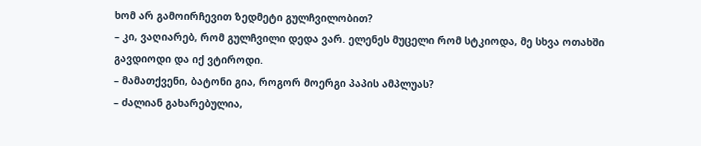ხომ არ გამოირჩევით ზედმეტი გულჩვილობით?
– კი, ვაღიარებ, რომ გულჩვილი დედა ვარ. ელენეს მუცელი რომ სტკიოდა, მე სხვა ოთახში გავდიოდი და იქ ვტიროდი.
– მამათქვენი, ბატონი გია, როგორ მოერგი პაპის ამპლუას?
– ძალიან გახარებულია,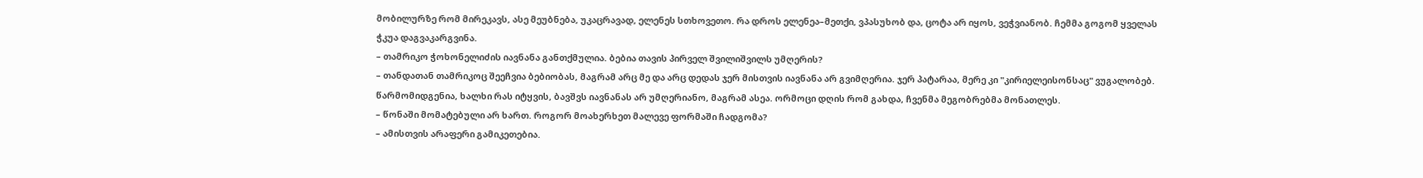მობილურზე რომ მირეკავს, ასე მეუბნება, უკაცრავად, ელენეს სთხოვეთო. რა დროს ელენეა–მეთქი, ვპასუხობ და, ცოტა არ იყოს, ვეჭვიანობ. ჩემმა გოგომ ყველას ჭკუა დაგვაკარგვინა.
– თამრიკო ჭოხონელიძის იავნანა განთქმულია. ბებია თავის პირველ შვილიშვილს უმღერის?
– თანდათან თამრიკოც შეეჩვია ბებიობას, მაგრამ არც მე და არც დედას ჯერ მისთვის იავნანა არ გვიმღერია. ჯერ პატარაა, მერე კი "კირიელეისონსაც" ვუგალობებ. წარმომიდგენია, ხალხი რას იტყვის, ბავშვს იავნანას არ უმღერიანო, მაგრამ ასეა. ორმოცი დღის რომ გახდა, ჩვენმა მეგობრებმა მონათლეს.
– წონაში მომატებული არ ხართ. როგორ მოახერხეთ მალევე ფორმაში ჩადგომა?
– ამისთვის არაფერი გამიკეთებია.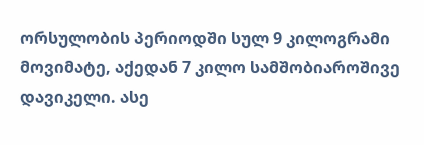ორსულობის პერიოდში სულ 9 კილოგრამი მოვიმატე, აქედან 7 კილო სამშობიაროშივე დავიკელი. ასე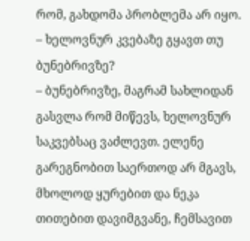რომ, გახდომა პრობლემა არ იყო.
– ხელოვნურ კვებაზე გყავთ თუ ბუნებრივზე?
– ბუნებრივზე, მაგრამ სახლიდან გასვლა რომ მიწევს, ხელოვნურ საკვებსაც ვაძლევთ. ელენე გარეგნობით საერთოდ არ მგავს, მხოლოდ ყურებით და ნეკა თითებით დავიმგვანე, ჩემსავით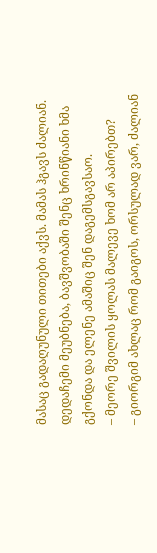მასაც გადაღუნული თითები აქვს. მამას ჰგავს ძალიან. დედაჩემი მეუბნება, ბავშვობაში შენც ხრინწიანი ხმა გქონდა და ელენე ამაშიც შენ დაგემსგავსაო.
– მეორე შვილის ყოლას მალევე ხომ არ აპირებთ?
– გიორგიმ ახლაც რომ გაიგოს, ორსულად ვარ, ძალიან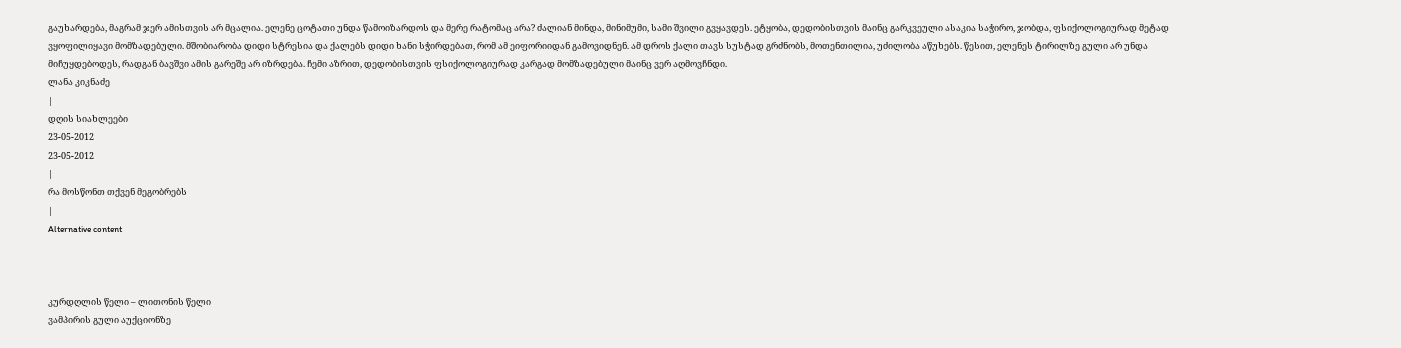გაუხარდება, მაგრამ ჯერ ამისთვის არ მცალია. ელენე ცოტათი უნდა წამოიზარდოს და მერე რატომაც არა? ძალიან მინდა, მინიმუმი, სამი შვილი გვყავდეს. ეტყობა, დედობისთვის მაინც გარკვეული ასაკია საჭირო, ჯობდა, ფსიქოლოგიურად მეტად ვყოფილიყავი მომზადებული. მშობიარობა დიდი სტრესია და ქალებს დიდი ხანი სჭირდებათ, რომ ამ ეიფორიიდან გამოვიდნენ. ამ დროს ქალი თავს სუსტად გრძნობს, მოთენთილია, უძილობა აწუხებს. წესით, ელენეს ტირილზე გული არ უნდა მიჩუყდებოდეს, რადგან ბავშვი ამის გარეშე არ იზრდება. ჩემი აზრით, დედობისთვის ფსიქოლოგიურად კარგად მომზადებული მაინც ვერ აღმოვჩნდი.
ლანა კიკნაძე
|
დღის სიახლეები
23-05-2012
23-05-2012
|
რა მოსწონთ თქვენ მეგობრებს
|
Alternative content



კურდღლის წელი – ლითონის წელი
ვამპირის გული აუქციონზე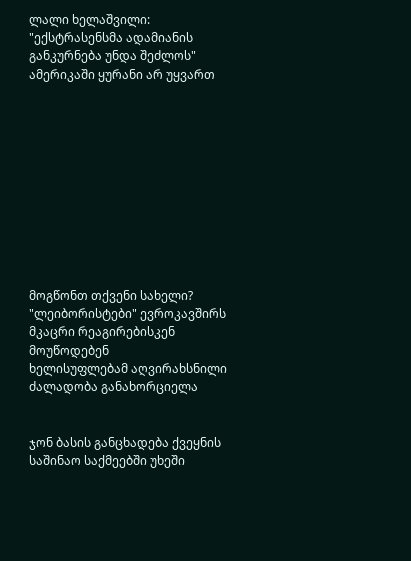ლალი ხელაშვილი: "ექსტრასენსმა ადამიანის განკურნება უნდა შეძლოს"
ამერიკაში ყურანი არ უყვართ











მოგწონთ თქვენი სახელი?
"ლეიბორისტები" ევროკავშირს მკაცრი რეაგირებისკენ მოუწოდებენ
ხელისუფლებამ აღვირახსნილი ძალადობა განახორციელა


ჯონ ბასის განცხადება ქვეყნის საშინაო საქმეებში უხეში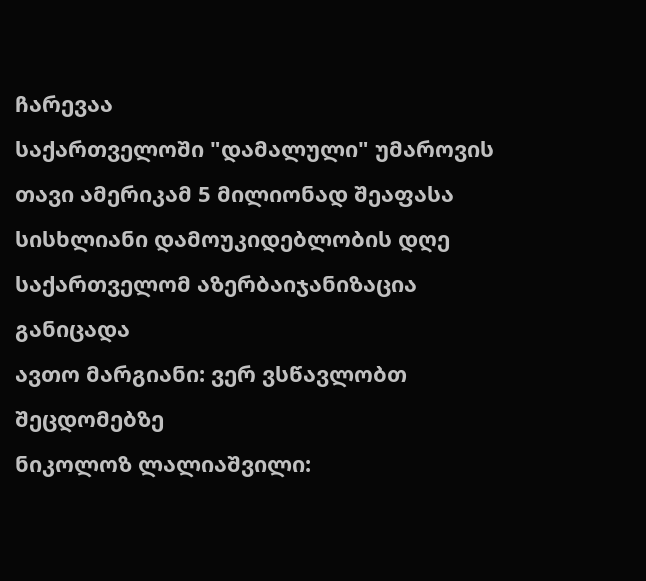ჩარევაა
საქართველოში "დამალული" უმაროვის თავი ამერიკამ 5 მილიონად შეაფასა
სისხლიანი დამოუკიდებლობის დღე
საქართველომ აზერბაიჯანიზაცია განიცადა
ავთო მარგიანი: ვერ ვსწავლობთ შეცდომებზე
ნიკოლოზ ლალიაშვილი: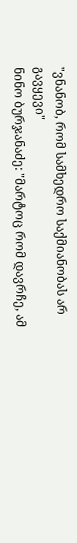"ვნანობ, რომ სამხედრო საქმიანობას არ გავყევი"
ნინო ბურჯანაძე: "მარტოც რომ დავრჩე, ამ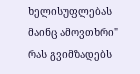ხელისუფლებას მაინც ამოვთხრი"
რას გვიმზადებს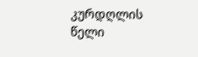კურდღლის წელი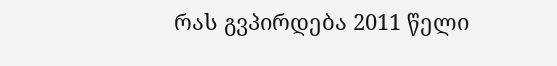რას გვპირდება 2011 წელი